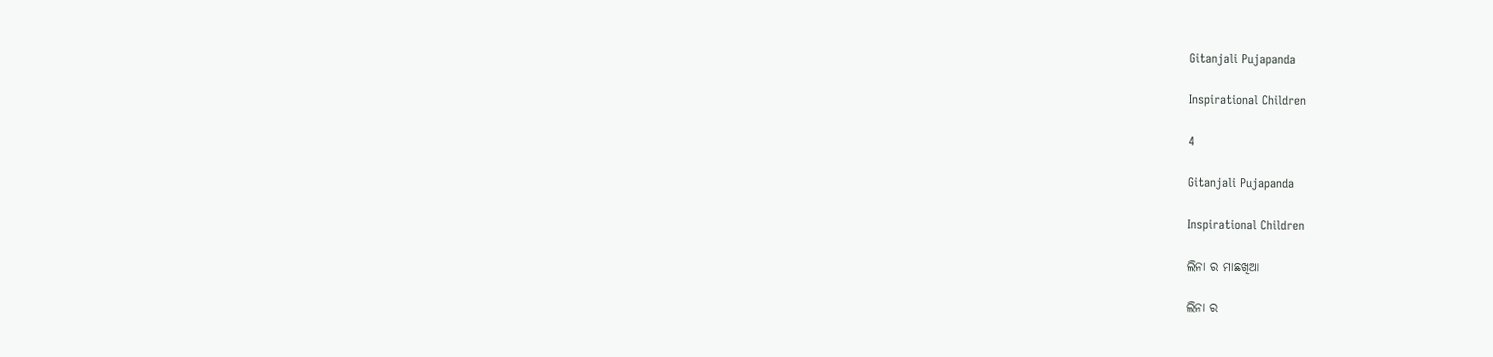Gitanjali Pujapanda

Inspirational Children

4

Gitanjali Pujapanda

Inspirational Children

ଲିନା ର ମାଛଖିଆ

ଲିନା ର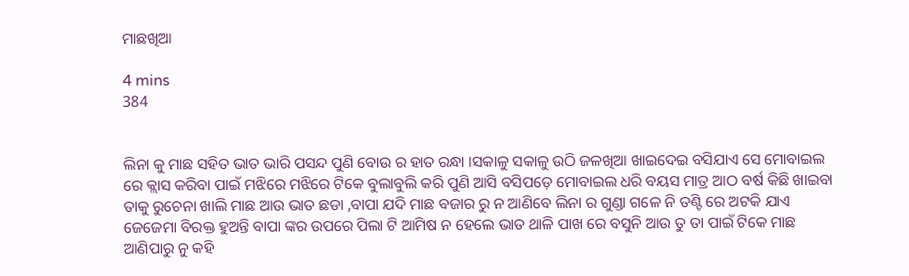ମାଛଖିଆ

4 mins
384


ଲିନା କୁ ମାଛ ସହିତ ଭାତ ଭାରି ପସନ୍ଦ ପୁଣି ବୋଉ ର ହାତ ରନ୍ଧା ।ସକାଳୁ ସକାଳୁ ଉଠି ଜଳଖିଆ ଖାଇଦେଇ ବସିଯାଏ ସେ ମୋବାଇଲ ରେ କ୍ଲାସ କରିବା ପାଇଁ ମଝିରେ ମଝିରେ ଟିକେ ବୁଲାବୁଲି କରି ପୁଣି ଆସି ବସିପଡ଼େ ମୋବାଇଲ ଧରି ବୟସ ମାତ୍ର ଆଠ ବର୍ଷ କିଛି ଖାଇବା ତାକୁ ରୁଚେନା ଖାଲି ମାଛ ଆଉ ଭାତ ଛଡା ,ବାପା ଯଦି ମାଛ ବଜାର ରୁ ନ ଆଣିବେ ଲିନା ର ଗୁଣ୍ଡା ଗଳେ ନି ତଣ୍ଟି ରେ ଅଟକି ଯାଏ ଜେଜେମା ବିରକ୍ତ ହୁଅନ୍ତି ବାପା ଙ୍କର ଉପରେ ପିଲା ଟି ଆମିଷ ନ ହେଲେ ଭାତ ଥାଳି ପାଖ ରେ ବସୁନି ଆଉ ତୁ ତା ପାଇଁ ଟିକେ ମାଛ ଆଣିପାରୁ ନୁ କହି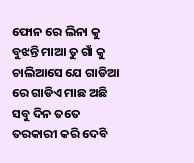ଫୋନ ରେ ଲିନା କୁ ବୁଝନ୍ତି ମାଆ ତୁ ଗାଁ କୁ ଚାଲିଆସେ ଯେ ଗାଡିଆ ରେ ଗାଡିଏ ମାଛ ଅଛି ସବୁ ଦିନ ତତେ ତରକାରୀ କରି ଦେବି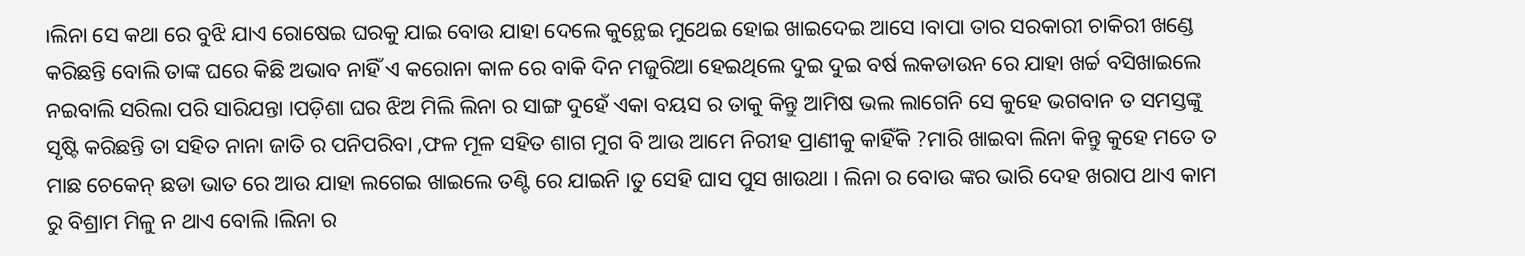।ଲିନା ସେ କଥା ରେ ବୁଝି ଯାଏ ରୋଷେଇ ଘରକୁ ଯାଇ ବୋଉ ଯାହା ଦେଲେ କୁନ୍ଥେଇ ମୁଥେଇ ହୋଇ ଖାଇଦେଇ ଆସେ ।ବାପା ତାର ସରକାରୀ ଚାକିରୀ ଖଣ୍ଡେ କରିଛନ୍ତି ବୋଲି ତାଙ୍କ ଘରେ କିଛି ଅଭାବ ନାହିଁ ଏ କରୋନା କାଳ ରେ ବାକି ଦିନ ମଜୁରିଆ ହେଇଥିଲେ ଦୁଇ ଦୁଇ ବର୍ଷ ଲକଡାଉନ ରେ ଯାହା ଖର୍ଚ୍ଚ ବସିଖାଇଲେ ନଇବାଲି ସରିଲା ପରି ସାରିଯନ୍ତା ।ପଡ଼ିଶା ଘର ଝିଅ ମିଲି ଲିନା ର ସାଙ୍ଗ ଦୁହେଁ ଏକା ବୟସ ର ତାକୁ କିନ୍ତୁ ଆମିଷ ଭଲ ଲାଗେନି ସେ କୁହେ ଭଗବାନ ତ ସମସ୍ତଙ୍କୁ ସୃଷ୍ଟି କରିଛନ୍ତି ତା ସହିତ ନାନା ଜାତି ର ପନିପରିବା ,ଫଳ ମୂଳ ସହିତ ଶାଗ ମୁଗ ବି ଆଉ ଆମେ ନିରୀହ ପ୍ରାଣୀକୁ କାହିଁକି ?ମାରି ଖାଇବା ଲିନା କିନ୍ତୁ କୁହେ ମତେ ତ ମାଛ ଚେକେନ୍ ଛଡା ଭାତ ରେ ଆଉ ଯାହା ଲଗେଇ ଖାଇଲେ ତଣ୍ଟି ରେ ଯାଇନି ।ତୁ ସେହି ଘାସ ପୁସ ଖାଉଥା । ଲିନା ର ବୋଉ ଙ୍କର ଭାରି ଦେହ ଖରାପ ଥାଏ କାମ ରୁ ବିଶ୍ରାମ ମିଳୁ ନ ଥାଏ ବୋଲି ।ଲିନା ର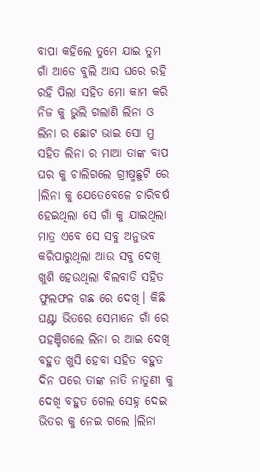ବାପା କହିଲେ ତୁମେ ଯାଇ ତୁମ ଗାଁ ଆଡେ ବୁଲି ଆସ ଘରେ ରହି ରହି ପିଲା ସହିତ ମୋ କାମ କରି ନିଜ କୁ ଭୁଲି ଗଲାଣି ଲିନା ଓ ଲିନା ର ଛୋଟ ଭାଇ ସୋ ମୁ ସହିତ ଲିନା ର ମାଆ ତାଙ୍କ ବାପ ଘର କୁ ଚାଲିଗଲେ ଗ୍ରୀଷ୍ମଛୁଟି ରେ ।ଲିନା କୁ ଯେତେବେଳେ ଚାରିବର୍ଷ ହେଇଥିଲା ସେ ଗାଁ କୁ ଯାଇଥିଲା  ମାତ୍ର ଏବେ ସେ ସବୁ ଅନୁଭବ କରିପାରୁଥିଲା ଆଉ ସବୁ ଦେଖି ଖୁଶି ହେଉଥିଲା ବିଲବାଡି ସହିତ ଫୁଲଫଳ ଗଛ ରେ ଦେଖି। କିଛି ଘଣ୍ଟା ଭିତରେ ସେମାନେ ଗାଁ ରେ ପହଞ୍ଚିଗଲେ ଲିନା ର ଆଇ ଦେଖି ବହୁତ ଖୁସି ହେବା ସହିତ ବହୁତ ଦିନ ପରେ ତାଙ୍କ ନାତି ନାତୁଣୀ କୁ ଦେଖି ବହୁତ ଗେଲ ସେହ୍ନ ଦେଇ ଭିତର କୁ ନେଇ ଗଲେ ।ଲିନା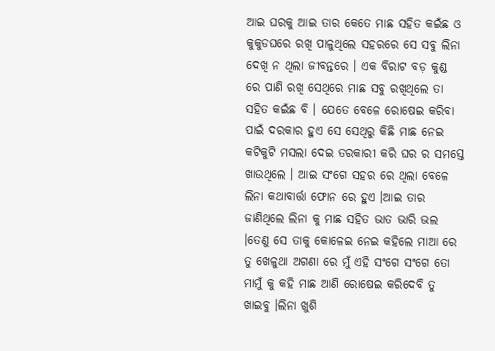ଆଇ ଘରକୁ ଆଇ ତାର କେତେ ମାଛ ସହିତ କଇଁଛ ଓ କୁକୁଡଘରେ ରଖି ପାଳୁଥିଲେ ସହରରେ ସେ ସବୁ ଲିନା ଦେଖି ନ ଥିଲା ଜୀବନ୍ତରେ । ଏକ ବିରାଟ ବଡ଼ କୁଣ୍ଡ ରେ ପାଣି ରଖି ସେଥିରେ ମାଛ ସବୁ ରଖିଥିଲେ ତା ସହିତ କଇଁଛ ବି । ଯେତେ ବେଳେ ରୋଷେଇ କରିବା ପାଇଁ ଦରକାର ହୁଏ ସେ ସେଥିରୁ କିଛି ମାଛ ନେଇ କଟିକୁଟି ମସଲା ଦେଇ ତରକାରୀ କରି ଘର ର ସମସ୍ତେ ଖାଉଥିଲେ । ଆଇ ସଂଗେ ସହର ରେ ଥିଲା ବେଳେ ଲିନା କଥାବାର୍ତ୍ତା ଫୋନ ରେ ହୁଏ ।ଆଇ ତାର ଜାଣିଥିଲେ ଲିନା କୁ ମାଛ ସହିତ ଭାତ ଭାରି ଭଲ ।ତେଣୁ ସେ ତାକୁ କୋଳେଇ ନେଇ କହିଲେ ମାଆ ରେ ତୁ ଖେଳୁଥା ଅଗଣା ରେ ମୁଁ ଏହି ସଂଗେ ସଂଗେ ତୋ ମାମୁଁ କୁ କହି ମାଛ ଆଣି ରୋଷେଇ କରିଦେବି ତୁ ଖାଇବୁ ।ଲିନା ଖୁଶି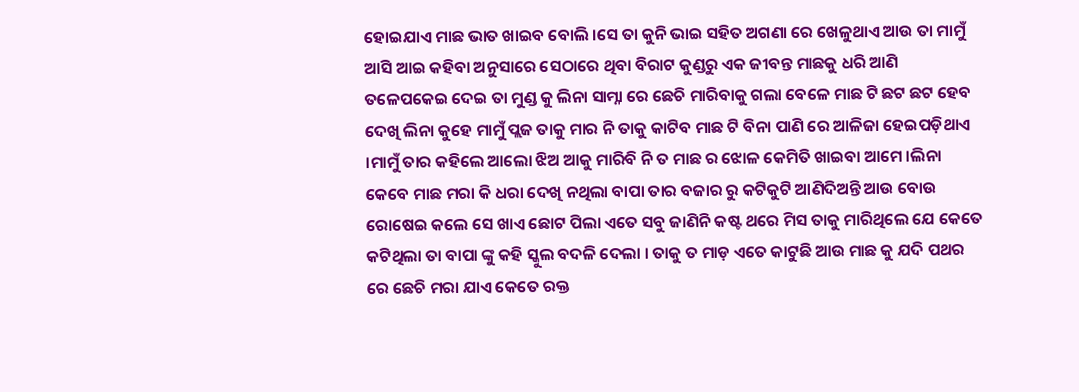ହୋଇଯାଏ ମାଛ ଭାତ ଖାଇବ ବୋଲି ।ସେ ତା କୁନି ଭାଇ ସହିତ ଅଗଣା ରେ ଖେଳୁଥାଏ ଆଉ ତା ମାମୁଁ ଆସି ଆଇ କହିବା ଅନୁସାରେ ସେଠାରେ ଥିବା ବିରାଟ କୁଣ୍ଡରୁ ଏକ ଜୀବନ୍ତ ମାଛକୁ ଧରି ଆଣି ତଳେପକେଇ ଦେଇ ତା ମୁଣ୍ଡ କୁ ଲିନା ସାମ୍ନା ରେ ଛେଚି ମାରିବାକୁ ଗଲା ବେଳେ ମାଛ ଟି ଛଟ ଛଟ ହେବ ଦେଖି ଲିନା କୁହେ ମାମୁଁ ପ୍ଲଜ ତାକୁ ମାର ନି ତାକୁ କାଟିବ ମାଛ ଟି ବିନା ପାଣି ରେ ଆଳିଜା ହେଇପଡ଼ିଥାଏ ।ମାମୁଁ ତାର କହିଲେ ଆଲୋ ଝିଅ ଆକୁ ମାରିବି ନି ତ ମାଛ ର ଝୋଳ କେମିତି ଖାଇବା ଆମେ ।ଲିନା କେବେ ମାଛ ମରା କି ଧରା ଦେଖି ନଥିଲା ବାପା ତାର ବଜାର ରୁ କଟିକୁଟି ଆଣିଦିଅନ୍ତି ଆଉ ବୋଉ ରୋଷେଇ କଲେ ସେ ଖାଏ ଛୋଟ ପିଲା ଏତେ ସବୁ ଜାଣିନି କଷ୍ଟ ଥରେ ମିସ ତାକୁ ମାରିଥିଲେ ଯେ କେତେ କଟିଥିଲା ତା ବାପା ଙ୍କୁ କହି ସ୍କୁଲ ବଦଳି ଦେଲା । ତାକୁ ତ ମାଡ଼ ଏତେ କାଟୁଛି ଆଉ ମାଛ କୁ ଯଦି ପଥର ରେ ଛେଚି ମରା ଯାଏ କେତେ ରକ୍ତ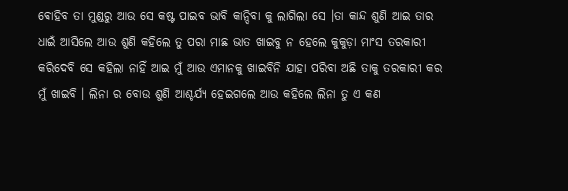ଵୋହିବ ତା ମୁଣ୍ଡରୁ ଆଉ ସେ କଷ୍ଟ ପାଇବ ଭାବି କାନ୍ଦିବା କୁ ଲାଗିଲା ସେ ।ତା କାନ୍ଦ ଶୁଣି ଆଇ ତାର ଧାଇଁ ଆସିଲେ ଆଉ ଶୁଣି କହିଲେ ତୁ ପରା ମାଛ ଭାତ ଖାଇବୁ ନ ହେଲେ କୁକୁଡ଼ା ମାଂସ ତରକାରୀ କରିଦେବି ସେ କହିଲା ନାହିଁ ଆଇ ମୁଁ ଆଉ ଏମାନକୁ ଖାଇବିନି ଯାହା ପରିବା ଅଛି ତାକୁ ତରକାରୀ କର ମୁଁ ଖାଇବି । ଲିନା ର ବୋଉ ଶୁଣି ଆଶ୍ଚର୍ଯ୍ୟ ହେଇଗଲେ ଆଉ କହିଲେ ଲିନା ତୁ ଏ କଣ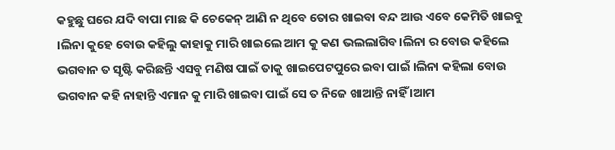କହୁଛୁ ଘରେ ଯଦି ବାପା ମାଛ କି ଚେକେନ୍ ଆଣି ନ ଥିବେ ତୋର ଖାଇବା ବନ୍ଦ ଆଉ ଏବେ କେମିତି ଖାଇବୁ ।ଲିନା କୁହେ ବୋଉ କହିଲୁ କାହାକୁ ମାରି ଖାଇଲେ ଆମ କୁ କଣ ଭଲଲାଗିବ।ଲିନା ର ବୋଉ କହିଲେ ଭଗବାନ ତ ସୃଷ୍ଟି କରିଛନ୍ତି ଏସବୁ ମଣିଷ ପାଇଁ ତାକୁ ଖାଇପେଟପୁରେ ଇବା ପାଇଁ ।ଲିନା କହିଲା ବୋଉ ଭଗବାନ କହି ନାହାନ୍ତି ଏମାନ କୁ ମାରି ଖାଇବା ପାଇଁ ସେ ତ ନିଜେ ଖାଆନ୍ତି ନାହିଁ ।ଆମ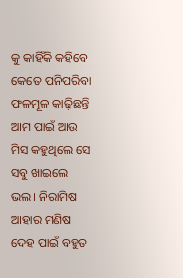କୁ କାହିଁକି କହିବେ କେତେ ପନିପରିବା ଫଳମୂଳ କାଢ଼ିଛନ୍ତି ଆମ ପାଇଁ ଆଉ ମିସ କହୁଥିଲେ ସେ ସବୁ ଖାଇଲେ ଭଲ। ନିରାମିଷ ଆହାର ମଣିଷ ଦେହ ପାଇଁ ବହୁତ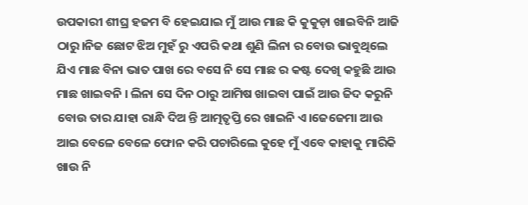ଉପକାରୀ ଶୀଘ୍ର ହଜମ ବି ହେଇଯାଇ ମୁଁ ଆଉ ମାଛ କି କୁକୁଡ଼ା ଖାଇବିନି ଆଜି ଠାରୁ।ନିଜ ଛୋଟ ଝିଅ ମୁହଁ ରୁ ଏପରି କଥା ଶୁଣି ଲିନା ର ବୋଉ ଭାବୁଥିଲେ ଯିଏ ମାଛ ବିନା ଭାତ ପାଖ ରେ ବସେ ନି ସେ ମାଛ ର କଷ୍ଟ ଦେଖି କହୁଛି ଆଉ ମାଛ ଖାଇବନି । ଲିନା ସେ ଦିନ ଠାରୁ ଆମିଷ ଖାଇବା ପାଇଁ ଆଉ ଜିଦ କରୁନି ବୋଉ ତାର ଯାହା ରାନ୍ଧି ଦିଅ ନ୍ତି ଆତ୍ମତୃପ୍ତି ରେ ଖାଇନି ଏ।ଜେଜେମା ଆଉ ଆଇ ବେଳେ ବେଳେ ଫୋନ କରି ପଚାରିଲେ କୁହେ ମୁଁ ଏବେ କାହାକୁ ମାରିକି ଖାଉ ନି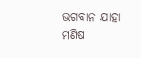ଭଗବାନ ଯାହା ମଣିଷ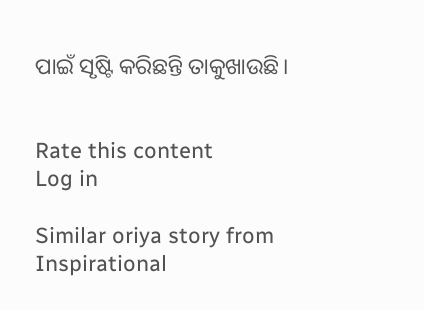ପାଇଁ ସୃଷ୍ଟି କରିଛନ୍ତି ତାକୁଖାଉଛି।


Rate this content
Log in

Similar oriya story from Inspirational